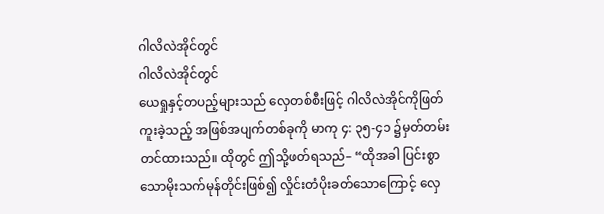ဂါလိလဲအိုင်တွင်
ဂါလိလဲအိုင်တွင်
ယေရှုနှင့်တပည့်များသည် လှေတစ်စီးဖြင့် ဂါလိလဲအိုင်ကိုဖြတ်ကူးခဲ့သည့် အဖြစ်အပျက်တစ်ခုကို မာကု ၄: ၃၅-၄၁ ၌မှတ်တမ်းတင်ထားသည်။ ထိုတွင် ဤသို့ဖတ်ရသည်– “ထိုအခါ ပြင်းစွာသောမိုးသက်မုန်တိုင်းဖြစ်၍ လှိုင်းတံပိုးခတ်သောကြောင့် လှေ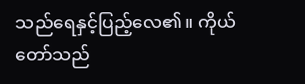သည်ရေနှင့်ပြည့်လေ၏။ ကိုယ်တော်သည်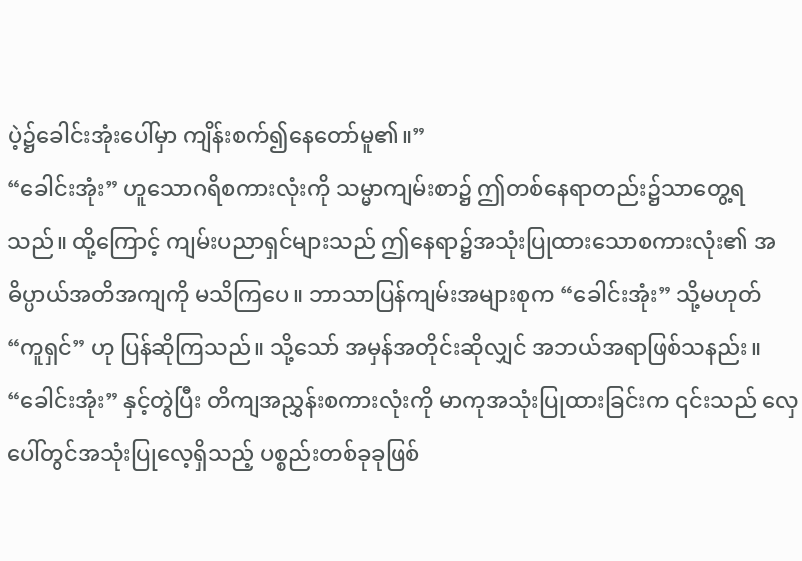ပဲ့၌ခေါင်းအုံးပေါ်မှာ ကျိန်းစက်၍နေတော်မူ၏။”
“ခေါင်းအုံး” ဟူသောဂရိစကားလုံးကို သမ္မာကျမ်းစာ၌ ဤတစ်နေရာတည်း၌သာတွေ့ရသည်။ ထို့ကြောင့် ကျမ်းပညာရှင်များသည် ဤနေရာ၌အသုံးပြုထားသောစကားလုံး၏ အဓိပ္ပာယ်အတိအကျကို မသိကြပေ။ ဘာသာပြန်ကျမ်းအများစုက “ခေါင်းအုံး” သို့မဟုတ် “ကူရှင်” ဟု ပြန်ဆိုကြသည်။ သို့သော် အမှန်အတိုင်းဆိုလျှင် အဘယ်အရာဖြစ်သနည်း။ “ခေါင်းအုံး” နှင့်တွဲပြီး တိကျအညွှန်းစကားလုံးကို မာကုအသုံးပြုထားခြင်းက ၎င်းသည် လှေပေါ်တွင်အသုံးပြုလေ့ရှိသည့် ပစ္စည်းတစ်ခုခုဖြစ်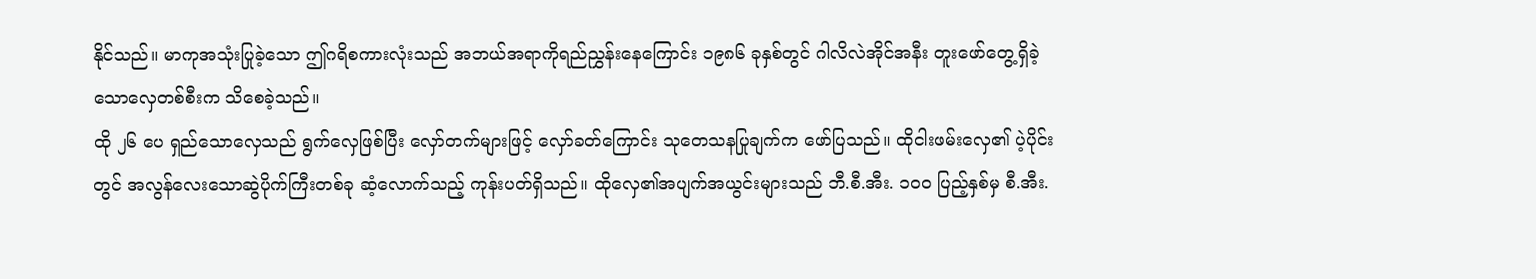နိုင်သည်။ မာကုအသုံးပြုခဲ့သော ဤဂရိစကားလုံးသည် အဘယ်အရာကိုရည်ညွှန်းနေကြောင်း ၁၉၈၆ ခုနှစ်တွင် ဂါလိလဲအိုင်အနီး တူးဖော်တွေ့ရှိခဲ့သောလှေတစ်စီးက သိစေခဲ့သည်။
ထို ၂၆ ပေ ရှည်သောလှေသည် ရွက်လှေဖြစ်ပြီး လှော်တက်များဖြင့် လှော်ခတ်ကြောင်း သုတေသနပြုချက်က ဖော်ပြသည်။ ထိုငါးဖမ်းလှေ၏ ပဲ့ပိုင်းတွင် အလွန်လေးသောဆွဲပိုက်ကြီးတစ်ခု ဆံ့လောက်သည့် ကုန်းပတ်ရှိသည်။ ထိုလှေ၏အပျက်အယွင်းများသည် ဘီ.စီ.အီး. ၁၀၀ ပြည့်နှစ်မှ စီ.အီး.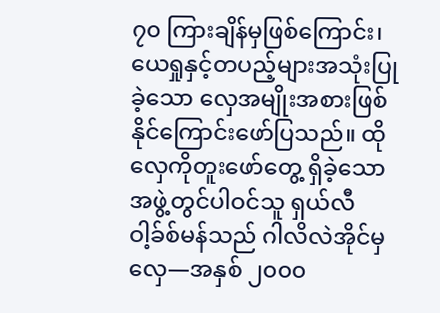၇၀ ကြားချိန်မှဖြစ်ကြောင်း၊ ယေရှုနှင့်တပည့်များအသုံးပြုခဲ့သော လှေအမျိုးအစားဖြစ်နိုင်ကြောင်းဖော်ပြသည်။ ထိုလှေကိုတူးဖော်တွေ့ ရှိခဲ့သောအဖွဲ့တွင်ပါဝင်သူ ရှယ်လီ ဝါ့ခ်စ်မန်သည် ဂါလိလဲအိုင်မှလှေ—အနှစ် ၂၀၀၀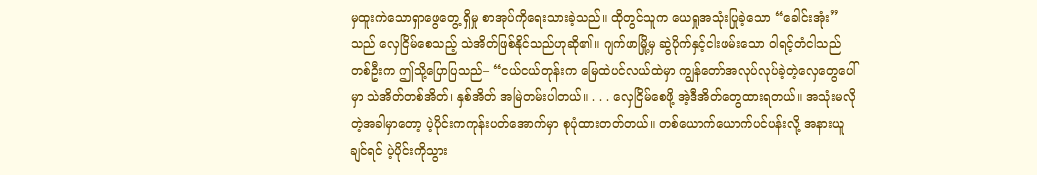မှထူးကဲသောရှာဖွေတွေ့ ရှိမှု စာအုပ်ကိုရေးသားခဲ့သည်။ ထိုတွင်သူက ယေရှုအသုံးပြုခဲ့သော “ခေါင်းအုံး” သည် လှေငြိမ်စေသည့် သဲအိတ်ဖြစ်နိုင်သည်ဟုဆို၏။ ဂျက်ဖာမြို့မှ ဆွဲပိုက်နှင့်ငါးဖမ်းသော ဝါရင့်တံငါသည်တစ်ဦးက ဤသို့ပြောပြသည်– “ငယ်ငယ်တုန်းက မြေထဲပင်လယ်ထဲမှာ ကျွန်တော်အလုပ်လုပ်ခဲ့တဲ့လှေတွေပေါ်မှာ သဲအိတ်တစ်အိတ်၊ နှစ်အိတ် အမြဲတမ်းပါတယ်။ . . . လှေငြိမ်စေဖို့ အဲ့ဒီအိတ်တွေထားရတယ်။ အသုံးမလိုတဲ့အခါမှာတော့ ပဲ့ပိုင်းကကုန်းပတ်အောက်မှာ စုပုံထားတတ်တယ်။ တစ်ယောက်ယောက်ပင်ပန်းလို့ အနားယူချင်ရင် ပဲ့ပိုင်းကိုသွား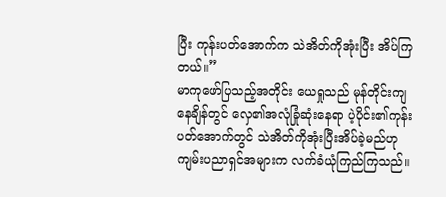ပြီး ကုန်းပတ်အောက်က သဲအိတ်ကိုအုံးပြီး အိပ်ကြတယ်။”
မာကုဖော်ပြသည့်အတိုင်း ယေရှုသည် မုန်တိုင်းကျနေချိန်တွင် လှေ၏အလုံခြုံဆုံးနေရာ ပဲ့ပိုင်း၏ကုန်းပတ်အောက်တွင် သဲအိတ်ကိုအုံးပြီးအိပ်ခဲ့မည်ဟု ကျမ်းပညာရှင်အများက လက်ခံယုံကြည်ကြသည်။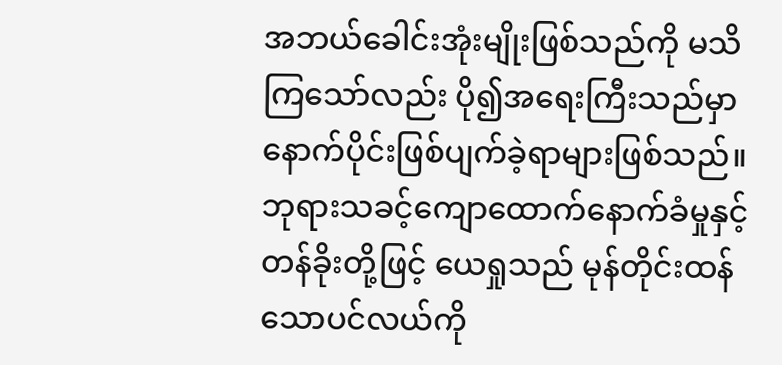အဘယ်ခေါင်းအုံးမျိုးဖြစ်သည်ကို မသိကြသော်လည်း ပို၍အရေးကြီးသည်မှာ နောက်ပိုင်းဖြစ်ပျက်ခဲ့ရာများဖြစ်သည်။ ဘုရားသခင့်ကျောထောက်နောက်ခံမှုနှင့် တန်ခိုးတို့ဖြင့် ယေရှုသည် မုန်တိုင်းထန်သောပင်လယ်ကို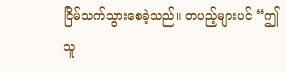ငြိမ်သက်သွားစေခဲ့သည်။ တပည့်များပင် “ဤသူ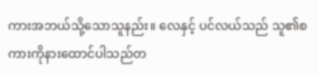ကားအဘယ်သို့သောသူနည်း။ လေနှင့် ပင်လယ်သည် သူ၏စကားကိုနားထောင်ပါသည်တ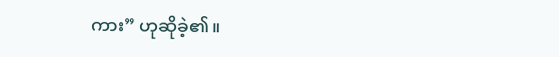ကား” ဟုဆိုခဲ့၏။